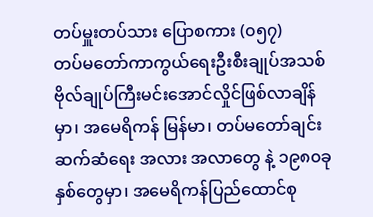တပ်မှူးတပ်သား ပြောစကား (၀၅၇)
တပ်မတော်ကာကွယ်ရေးဦးစီးချုပ်အသစ် ဗိုလ်ချုပ်ကြီးမင်းအောင်လှိုင်ဖြစ်လာချိန်မှာ၊ အမေရိကန် မြန်မာ၊ တပ်မတော်ချင်း ဆက်ဆံရေး အလား အလာတွေ နဲ့ ၁၉၈၀ခုနှစ်တွေမှာ၊ အမေရိကန်ပြည်ထောင်စု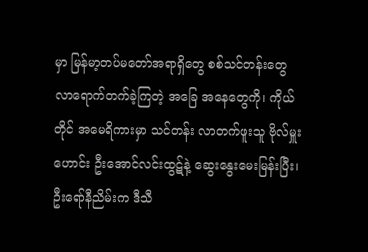မှာ မြန်မာ့တပ်မတော်အရာရှိတွေ စစ်သင်တန်းတွေ လာရောက်တက်ခဲ့ကြတဲ့ အခြေ အနေတွေကို၊ ကိုယ်တိုင် အမေရိကားမှာ သင်တန်း လာတက်ဖူးသူ ဗိုလ်မှူးဟောင်း ဦးအောင်လင်းထွဋ်နဲ့ ဆွေးနွေးမေးမြန်းပြီး၊ ဦးရော်နီညိမ်းက ဒီသီ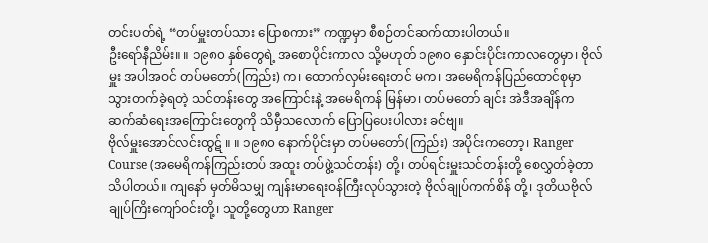တင်းပတ်ရဲ့ “တပ်မှူးတပ်သား ပြောစကား” ကဏ္ဍမှာ စီစဉ်တင်ဆက်ထားပါတယ်။
ဦးရော်နီညိမ်း။ ။ ၁၉၈၀ နှစ်တွေရဲ့ အစောပိုင်းကာလ သို့မဟုတ် ၁၉၈၀ နှောင်းပိုင်းကာလတွေမှာ၊ ဗိုလ်မှူး အပါအဝင် တပ်မတော်(ကြည်း) က၊ ထောက်လှမ်းရေးတင် မက၊ အမေရိကန်ပြည်ထောင်စုမှာ သွားတက်ခဲ့ရတဲ့ သင်တန်းတွေ အကြောင်းနဲ့ အမေရိကန် မြန်မာ၊ တပ်မတော် ချင်း အဲဒီအချိန်က ဆက်ဆံရေးအကြောင်းတွေကို သိမှီသလောက် ပြောပြပေးပါလား ခင်ဗျ။
ဗိုလ်မှူးအောင်လင်းထွဋ် ။ ။ ၁၉၈၀ နောက်ပိုင်းမှာ တပ်မတော်(ကြည်း) အပိုင်းကတော့၊ Ranger Course (အမေရိကန်ကြည်းတပ် အထူး တပ်ဖွဲ့သင်တန်း) တို့၊ တပ်ရင်းမှူးသင်တန်းတို့ စေလွှတ်ခဲ့တာ သိပါတယ်။ ကျနော် မှတ်မိသမျှ ကျန်းမာရေးဝန်ကြီးလုပ်သွားတဲ့ ဗိုလ်ချုပ်ကက်စိန် တို့၊ ဒုတိယဗိုလ်ချုပ်ကြိးကျော်ဝင်းတို့၊ သူတို့တွေဟာ Ranger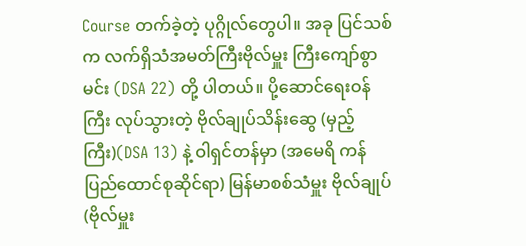Course တက်ခဲ့တဲ့ ပုဂ္ဂိုလ်တွေပါ။ အခု ပြင်သစ်က လက်ရှိသံအမတ်ကြီးဗိုလ်မှူး ကြီးကျော်စွာမင်း (DSA 22) တို့ ပါတယ်။ ပို့ဆောင်ရေးဝန်ကြီး လုပ်သွားတဲ့ ဗိုလ်ချုပ်သိန်းဆွေ (မှည့်ကြီး)(DSA 13) နဲ့ ဝါရှင်တန်မှာ (အမေရိ ကန်ပြည်ထောင်စုဆိုင်ရာ) မြန်မာစစ်သံမှူး ဗိုလ်ချုပ် (ဗိုလ်မှူး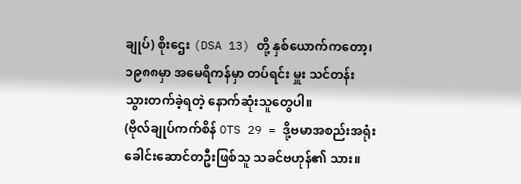ချုပ်) စိုးဌေး (DSA 13) တို့ နှစ်ယောက်ကတော့၊ ၁၉၈၈မှာ အမေရိကန်မှာ တပ်ရင်း မှူး သင်တန်း သွားတက်ခဲ့ရတဲ့ နောက်ဆုံးသူတွေပါ။
(ဗိုလ်ချုပ်ကက်စိန် OTS 29 = ဒို့ဗမာအစည်းအရုံး ခေါင်းဆောင်တဦးဖြစ်သူ သခင်ဗဟုန်၏ သား။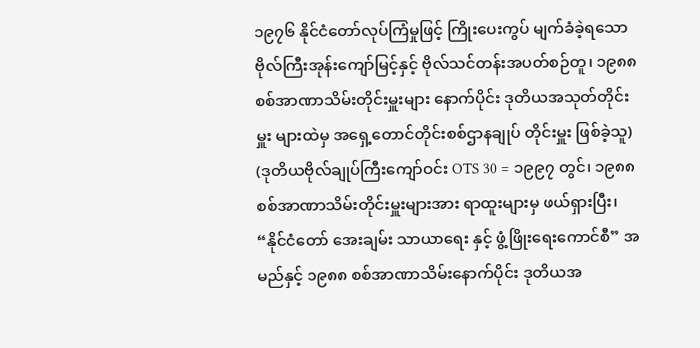၁၉၇၆ နိုင်ငံတော်လုပ်ကြံမှုဖြင့် ကြိုးပေးကွပ် မျက်ခံခဲ့ရသော ဗိုလ်ကြီးအုန်းကျော်မြင့်နှင့် ဗိုလ်သင်တန်းအပတ်စဉ်တူ၊ ၁၉၈၈ စစ်အာဏာသိမ်းတိုင်းမှူးများ နောက်ပိုင်း ဒုတိယအသုတ်တိုင်းမှူး များထဲမှ အရှေ့တောင်တိုင်းစစ်ဌာနချုပ် တိုင်းမှူး ဖြစ်ခဲ့သူ)
(ဒုတိယဗိုလ်ချုပ်ကြီးကျော်ဝင်း OTS 30 = ၁၉၉၇ တွင်၊ ၁၉၈၈စစ်အာဏာသိမ်းတိုင်းမှူးများအား ရာထူးများမှ ဖယ်ရှားပြီး၊ “နိုင်ငံတော် အေးချမ်း သာယာရေး နှင့် ဖွံ့ဖြိုးရေးကောင်စီ” အမည်နှင့် ၁၉၈၈ စစ်အာဏာသိမ်းနောက်ပိုင်း ဒုတိယအ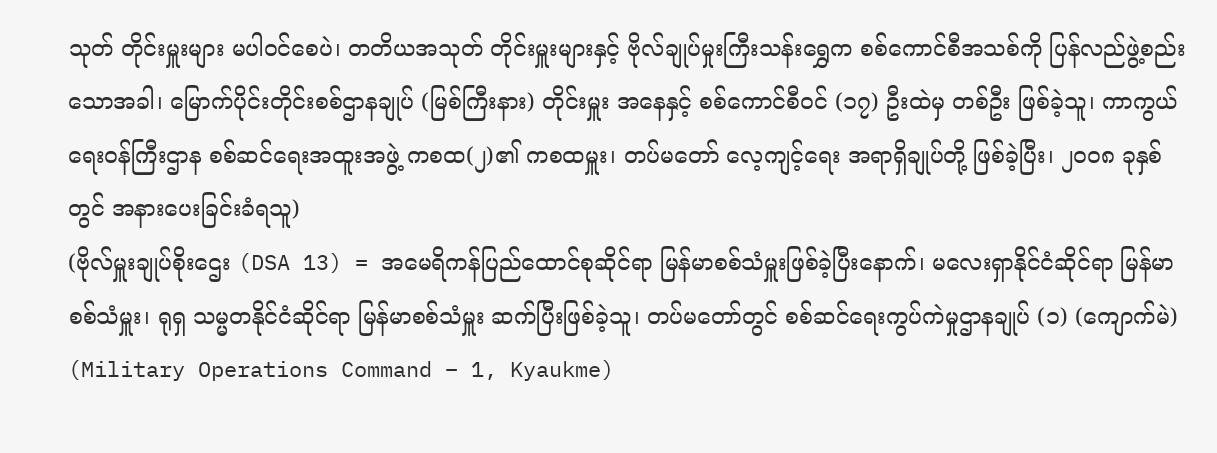သုတ် တိုင်းမှူးများ မပါဝင်စေပဲ၊ တတိယအသုတ် တိုင်းမှူးများနှင့် ဗိုလ်ချုပ်မှုးကြီးသန်းရွှေက စစ်ကောင်စီအသစ်ကို ပြန်လည်ဖွဲ့စည်းသောအခါ၊ မြောက်ပိုင်းတိုင်းစစ်ဌာနချုပ် (မြစ်ကြီးနား) တိုင်းမှူး အနေနှင့် စစ်ကောင်စီဝင် (၁၇) ဦးထဲမှ တစ်ဦး ဖြစ်ခဲ့သူ၊ ကာကွယ်ရေးဝန်ကြီးဌာန စစ်ဆင်ရေးအထူးအဖွဲ့ ကစထ(၂)၏ ကစထမှူး၊ တပ်မတော် လေ့ကျင့်ရေး အရာရှိချုပ်တို့ ဖြစ်ခဲ့ပြီး၊ ၂၀၀၈ ခုနှစ်တွင် အနားပေးခြင်းခံရသူ)
(ဗိုလ်မှူးချုပ်စိုးဌေး (DSA 13) = အမေရိကန်ပြည်ထောင်စုဆိုင်ရာ မြန်မာစစ်သံမှူးဖြစ်ခဲ့ပြီးနောက်၊ မလေးရှာနိုင်ငံဆိုင်ရာ မြန်မာစစ်သံမှူး၊ ရုရှ သမ္မတနိုင်ငံဆိုင်ရာ မြန်မာစစ်သံမှူး ဆက်ပြီးဖြစ်ခဲ့သူ၊ တပ်မတော်တွင် စစ်ဆင်ရေးကွပ်ကဲမှုဌာနချုပ် (၁) (ကျောက်မဲ) (Military Operations Command – 1, Kyaukme)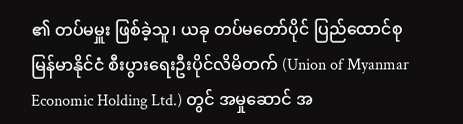၏ တပ်မမှူး ဖြစ်ခဲ့သူ၊ ယခု တပ်မတော်ပိုင် ပြည်ထောင်စုမြန်မာနိုင်ငံ စီးပွားရေးဦးပိုင်လိမိတက် (Union of Myanmar Economic Holding Ltd.) တွင် အမှုဆောင် အ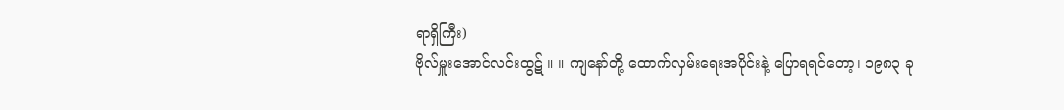ရာရှိကြီး)
ဗိုလ်မှူးအောင်လင်းထွဋ် ။ ။ ကျနော်တို့ ထောက်လှမ်းရေးအပိုင်းနဲ့ ပြောရရင်တော့၊ ၁၉၈၃ ခု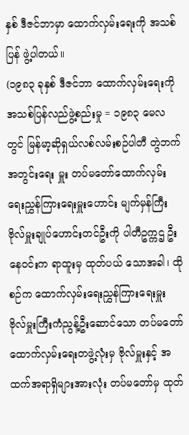နှစ် ဒီဇင်ဘာမှာ ထောက်လှမ်းရေးကို အသစ် ပြန် ဖွဲ့ပါတယ်။
(၁၉၈၃ ခုနှစ် ဒီဇင်ဘာ ထောက်လှမ်းရေးကို အသစ်ပြန်လည်ဖွဲ့စည်းမှု = ၁၉၈၃ မေလတွင် မြန်မာ့ဆိုရှယ်လစ်လမ်းစဉ်ပါတီ တွဲဘက်အတွင်းရေး မှူး တပ်မတော်ထောက်လှမ်းရေးညွှန်ကြားရေးမှူးဟောင်း မျက်မှန်ကြီး ဗိုလ်မှူးချုပ်ဟောင်းတင်ဦးကို ပါတီဥက္ကဌ ဦးနေဝင်းက ရာထူးမှ ထုတ်ပယ် သောအခါ၊ ထိုစဉ်က ထောက်လှမ်းရေးညွှန်ကြားရေးမှူး ဗိုလ်မှူးကြီးကံညွန့်ဦးဆောင်သော တပ်မတော်ထောက်လှမ်းရေးတဖွဲ့လုံးမှ ဗိုလ်မှူးနှင့် အထက်အရာရှိများအားလုံး တပ်မတော်မှ ထုတ်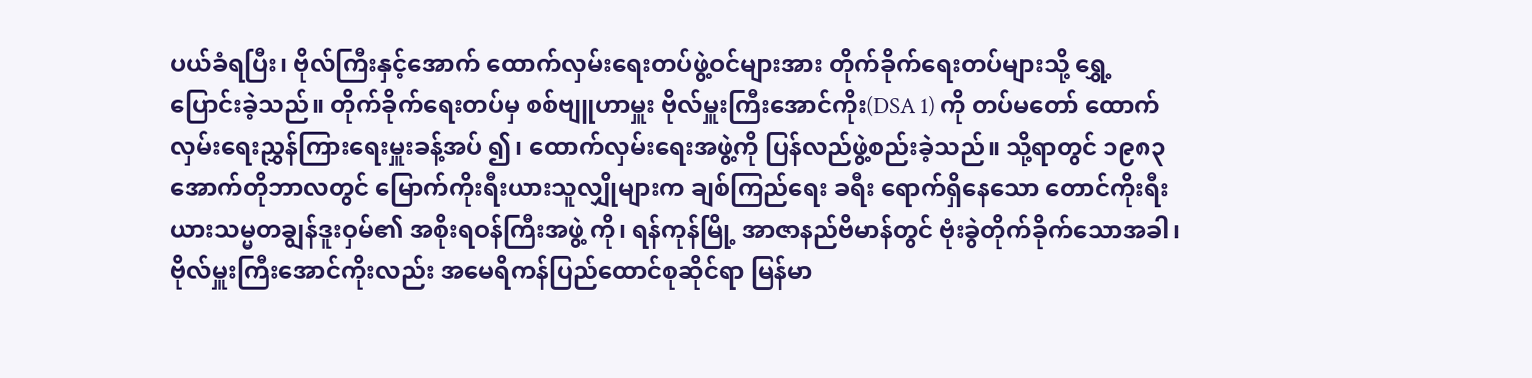ပယ်ခံရပြီး၊ ဗိုလ်ကြီးနှင့်အောက် ထောက်လှမ်းရေးတပ်ဖွဲ့ဝင်များအား တိုက်ခိုက်ရေးတပ်များသို့ ရွှေ့ပြောင်းခဲ့သည်။ တိုက်ခိုက်ရေးတပ်မှ စစ်ဗျူဟာမှူး ဗိုလ်မှူးကြီးအောင်ကိုး(DSA 1) ကို တပ်မတော် ထောက်လှမ်းရေးညွှန်ကြားရေးမှူးခန့်အပ် ၍၊ ထောက်လှမ်းရေးအဖွဲ့ကို ပြန်လည်ဖွဲ့စည်းခဲ့သည်။ သို့ရာတွင် ၁၉၈၃ အောက်တိုဘာလတွင် မြောက်ကိုးရီးယားသူလျှိုများက ချစ်ကြည်ရေး ခရီး ရောက်ရှိနေသော တောင်ကိုးရီးယားသမ္မတချွန်ဒူးဝှမ်၏ အစိုးရဝန်ကြီးအဖွဲ့ ကို၊ ရန်ကုန်မြို့ အာဇာနည်ဗိမာန်တွင် ဗုံးခွဲတိုက်ခိုက်သောအခါ၊ ဗိုလ်မှူးကြီးအောင်ကိုးလည်း အမေရိကန်ပြည်ထောင်စုဆိုင်ရာ မြန်မာ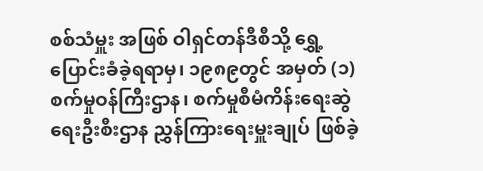စစ်သံမှူး အဖြစ် ဝါရှင်တန်ဒီစီသို့ ရွှေ့ပြောင်းခံခဲ့ရရာမှ၊ ၁၉၈၉တွင် အမှတ် (၁) စက်မှုဝန်ကြီးဌာန၊ စက်မှုစီမံကိန်းရေးဆွဲရေးဦးစီးဌာန ညွှန်ကြားရေးမှူးချုပ် ဖြစ်ခဲ့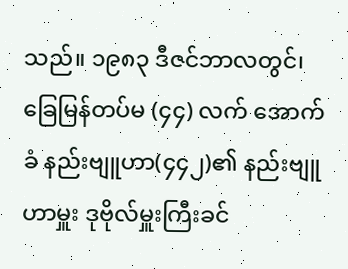သည်။ ၁၉၈၃ ဒီဇင်ဘာလတွင်၊ ခြေမြန်တပ်မ (၄၄) လက် အောက်ခံ နည်းဗျူဟာ(၄၄၂)၏ နည်းဗျူဟာမှူး ဒုဗိုလ်မှူးကြီးခင်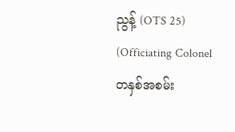ညွန့် (OTS 25) (Officiating Colonel တနှစ်အစမ်း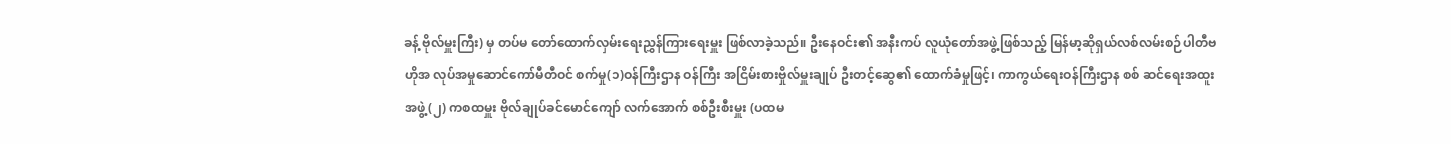ခန့် ဗိုလ်မှူးကြီး) မှ တပ်မ တော်ထောက်လှမ်းရေးညွှန်ကြားရေးမှူး ဖြစ်လာခဲ့သည်။ ဦးနေဝင်း၏ အနီးကပ် လူယုံတော်အဖွဲ့ဖြစ်သည့် မြန်မာ့ဆိုရှယ်လစ်လမ်းစဉ်ပါတီဗဟိုအ လုပ်အမှုဆောင်ကော်မီတီဝင် စက်မှု(၁)ဝန်ကြီးဌာန ဝန်ကြီး အငြိမ်းစားဗှိုလ်မှူးချုပ် ဦးတင့်ဆွေ၏ ထောက်ခံမှုဖြင့်၊ ကာကွယ်ရေးဝန်ကြီးဌာန စစ် ဆင်ရေးအထူးအဖွဲ့(၂) ကစထမှူး ဗိုလ်ချုပ်ခင်မောင်ကျော် လက်အောက် စစ်ဦးစီးမှူး (ပထမ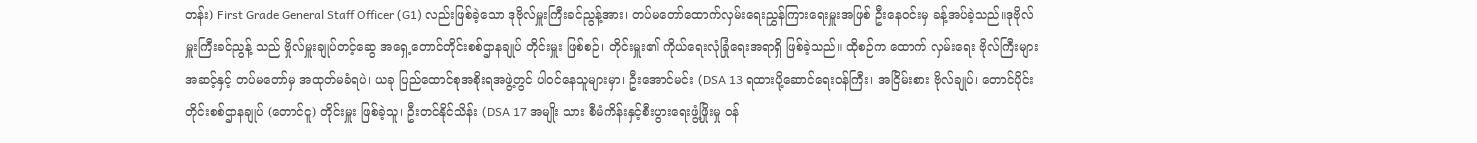တန်း) First Grade General Staff Officer (G1) လည်းဖြစ်ခဲ့သော ဒုဗိုလ်မှူးကြီးခင်ညွန့်အား၊ တပ်မတော်ထောက်လှမ်းရေးညွှန်ကြားရေးမှူးအဖြစ် ဦးနေဝင်းမှ ခန့်အပ်ခဲ့သည်။ဒုဗိုလ်မှူးကြီးခင်ညွန့် သည် ဗှိုလ်မှူးချုပ်တင့်ဆွေ အရှေ့တောင်တိုင်းစစ်ဌာနချုပ် တိုင်းမှူး ဖြစ်စဉ်၊ တိုင်းမှူး၏ ကိုယ်ရေးလုံခြုံရေးအရာရှိ ဖြစ်ခဲ့သည်။ ထိုစဉ်က ထောက် လှမ်းရေး ဗိုလ်ကြီးများအဆင့်နှင့် တပ်မတော်မှ အထုတ်မခံရပဲ၊ ယခု ပြည်ထောင်စုအစိုးရအဖွဲ့တွင် ပါဝင်နေသူများမှာ၊ ဦးအောင်မင်း (DSA 13 ရထားပို့ဆောင်ရေးဝန်ကြီး၊ အငြိမ်းစား ဗိုလ်ချုပ်၊ တောင်ပိုင်းတိုင်းစစ်ဌာနချုပ် (တောင်ငူ) တိုင်းမှူး ဖြစ်ခဲ့သူ၊ ဦးတင်နိုင်သိန်း (DSA 17 အမျိုး သား စီမံကိန်းနှင့်စီးပွားရေးဖွံ့ဖြိုးမှု ဝန်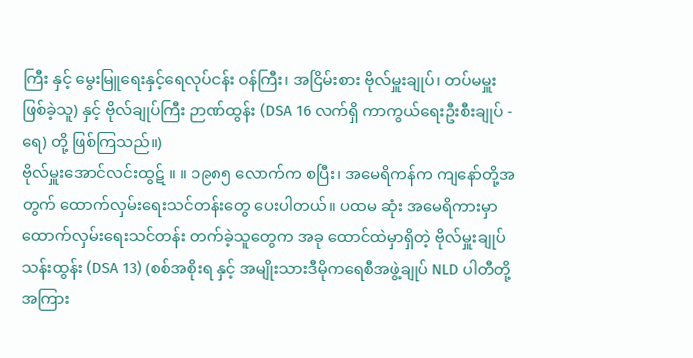ကြီး နှင့် မွေးမြူရေးနှင့်ရေလုပ်ငန်း ဝန်ကြီး၊ အငြိမ်းစား ဗိုလ်မှူးချုပ်၊ တပ်မမှူး ဖြစ်ခဲ့သူ) နှင့် ဗိုလ်ချုပ်ကြီး ဉာဏ်ထွန်း (DSA 16 လက်ရှိ ကာကွယ်ရေးဦးစီးချုပ် - ရေ) တို့ ဖြစ်ကြသည်။)
ဗိုလ်မှူးအောင်လင်းထွဋ် ။ ။ ၁၉၈၅ လောက်က စပြီး၊ အမေရိကန်က ကျနော်တို့အတွက် ထောက်လှမ်းရေးသင်တန်းတွေ ပေးပါတယ်။ ပထမ ဆုံး အမေရိကားမှာ ထောက်လှမ်းရေးသင်တန်း တက်ခဲ့သူတွေက အခု ထောင်ထဲမှာရှိတဲ့ ဗိုလ်မှူးချုပ်သန်းထွန်း (DSA 13) (စစ်အစိုးရ နှင့် အမျိုးသားဒီမိုကရေစီအဖွဲ့ချုပ် NLD ပါတီတို့ အကြား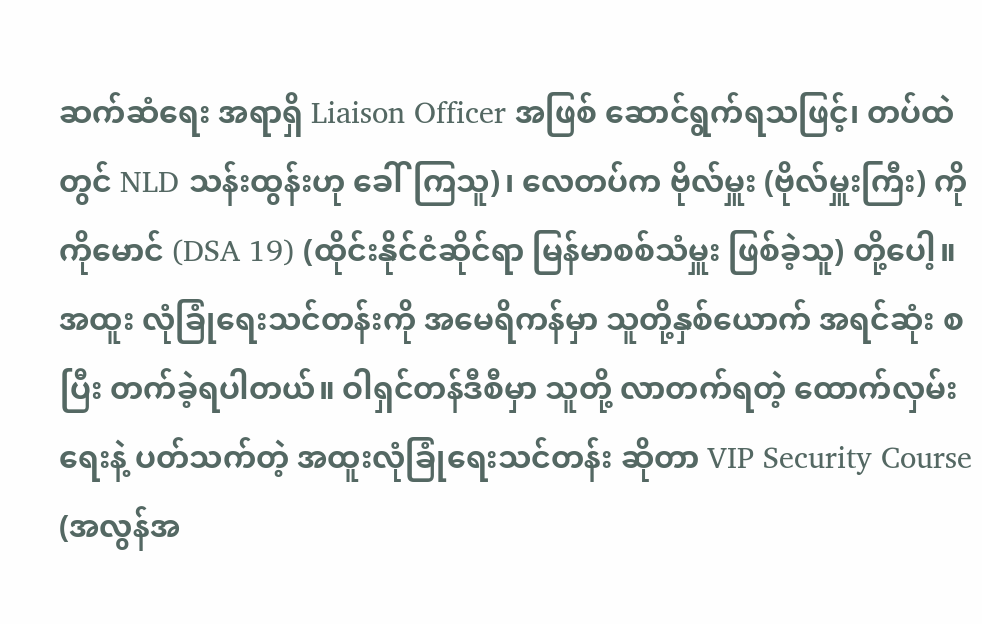ဆက်ဆံရေး အရာရှိ Liaison Officer အဖြစ် ဆောင်ရွက်ရသဖြင့်၊ တပ်ထဲတွင် NLD သန်းထွန်းဟု ခေါ်ကြသူ)၊ လေတပ်က ဗိုလ်မှူး (ဗိုလ်မှူးကြီး) ကိုကိုမောင် (DSA 19) (ထိုင်းနိုင်ငံဆိုင်ရာ မြန်မာစစ်သံမှူး ဖြစ်ခဲ့သူ) တို့ပေါ့။ အထူး လုံခြုံရေးသင်တန်းကို အမေရိကန်မှာ သူတို့နှစ်ယောက် အရင်ဆုံး စပြီး တက်ခဲ့ရပါတယ်။ ဝါရှင်တန်ဒီစီမှာ သူတို့ လာတက်ရတဲ့ ထောက်လှမ်း ရေးနဲ့ ပတ်သက်တဲ့ အထူးလုံခြုံရေးသင်တန်း ဆိုတာ VIP Security Course (အလွန်အ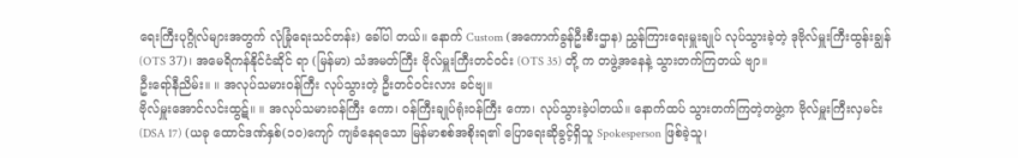ရေးကြီးပုဂ္ဂိုလ်များအတွက် လုံခြုံရေးသင်တန်း) ခေါ်ပါ တယ်။ နောက် Custom (အကောက်ခွန်ဦးစီးဌာန) ညွှန်ကြားရေးမှူးချုပ် လုပ်သွားခဲ့တဲ့ ဒုဗိုလ်မှူးကြီးထွန်းချွန် (OTS 37)၊ အမေရိကန်နိုင်ငံဆိုင် ရာ (မြန်မာ) သံအမတ်ကြီး ဗိုလ်မှူးကြီးတင်ဝင်း (OTS 35) တို့ က တဖွဲ့အနေနဲ့ သွားတက်ကြတယ် ဗျာ။
ဦးရော်နီညိမ်း။ ။ အလုပ်သမားဝန်ကြီး လုပ်သွားတဲ့ ဦးတင်ဝင်းလား ခင်ဗျ။
ဗိုလ်မှူးအောင်လင်းထွဋ်။ ။ အလုပ်သမားဝန်ကြီး ကော၊ ဝန်ကြီးချုပ်ရုံးဝန်ကြီး ကော၊ လုပ်သွားခဲ့ပါတယ်။ နောက်ထပ် သွားတက်ကြတဲ့တဖွဲ့က ဗိုလ်မှူးကြီးလှမင်း(DSA 17) (ယခု ထောင်ဒဏ်နှစ်(၁၀)ကျော် ကျခံနေရသော မြန်မာစစ်အစိုးရ၏ ပြောရေးဆိုခွင့်ရှိသူ Spokesperson ဖြစ်ခဲ့သူ၊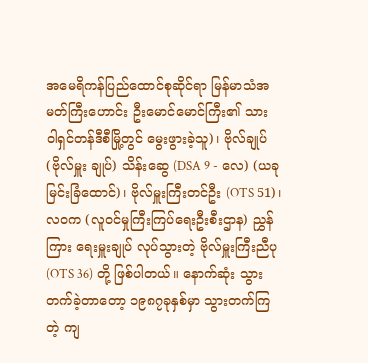အမေရိကန်ပြည်ထောင်စုဆိုင်ရာ မြန်မာသံအမတ်ကြီးဟောင်း ဦးမောင်မောင်ကြီး၏ သား ဝါရှင်တန်ဒီစီမြို့တွင် မွေးဖွားခဲ့သူ)၊ ဗိုလ်ချုပ် (ဗိုလ်မှူး ချုပ်) သိန်းဆွေ (DSA 9 - လေ) (ယခု မြင်းခြံထောင်)၊ ဗိုလ်မှူးကြီးတင်ဦး (OTS 51)၊ လဝက (လူဝင်မှုကြီးကြပ်ရေးဦးစီးဌာန) ညွှန်ကြား ရေးမှူးချုပ် လုပ်သွားတဲ့ ဗိုလ်မှူးကြီးညီပု (OTS 36) တို့ ဖြစ်ပါတယ်။ နောက်ဆုံး သွားတက်ခဲ့တာတော့ ၁၉၈၇ခုနှစ်မှာ သွားတက်ကြတဲ့ ကျ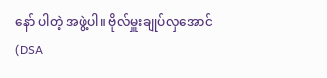နော် ပါတဲ့ အဖွဲ့ပါ။ ဗိုလ်မှူးချုပ်လှအောင် (DSA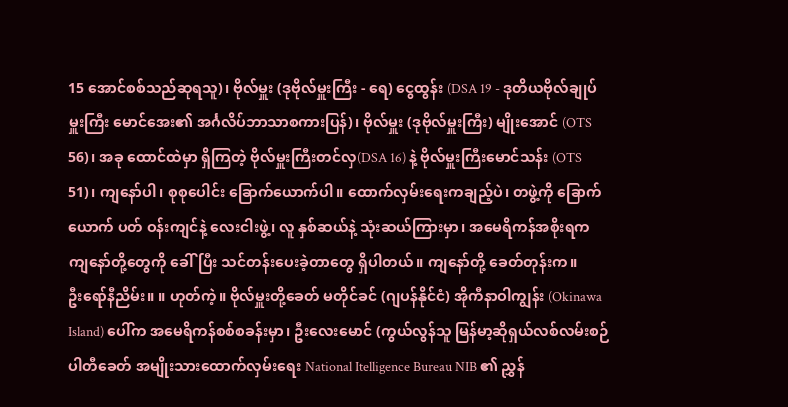15 အောင်စစ်သည်ဆုရသူ)၊ ဗိုလ်မှူး (ဒုဗိုလ်မှူးကြီး - ရေ) ငွေထွန်း (DSA 19 - ဒုတိယဗိုလ်ချုပ်မှူးကြီး မောင်အေး၏ အင်္ဂလိပ်ဘာသာစကားပြန်)၊ ဗိုလ်မှူး (ဒုဗိုလ်မှူးကြီး) မျိုးအောင် (OTS 56)၊ အခု ထောင်ထဲမှာ ရှိကြတဲ့ ဗိုလ်မှူးကြီးတင်လှ(DSA 16) နဲ့ ဗိုလ်မှူးကြီးမောင်သန်း (OTS 51)၊ ကျနော်ပါ၊ စုစုပေါင်း ခြောက်ယောက်ပါ။ ထောက်လှမ်းရေးကချည့်ပဲ၊ တဖွဲ့ကို ခြောက်ယောက် ပတ် ဝန်းကျင်နဲ့ လေးငါးဖွဲ့၊ လူ နှစ်ဆယ်နဲ့ သုံးဆယ်ကြားမှာ၊ အမေရိကန်အစိုးရက ကျနော်တို့တွေကို ခေါ်ပြီး သင်တန်းပေးခဲ့တာတွေ ရှိပါတယ်။ ကျနော်တို့ ခေတ်တုန်းက။
ဦးရော်နီညိမ်း။ ။ ဟုတ်ကဲ့။ ဗိုလ်မှူးတို့ခေတ် မတိုင်ခင် (ဂျပန်နိုင်ငံ) အိုကီနာဝါကျွန်း (Okinawa Island) ပေါ်က အမေရိကန်စစ်စခန်းမှာ၊ ဦးလေးမောင် (ကွယ်လွန်သူ မြန်မာ့ဆိုရှယ်လစ်လမ်းစဉ်ပါတီခေတ် အမျိုးသားထောက်လှမ်းရေး National Itelligence Bureau NIB ၏ ညွှန်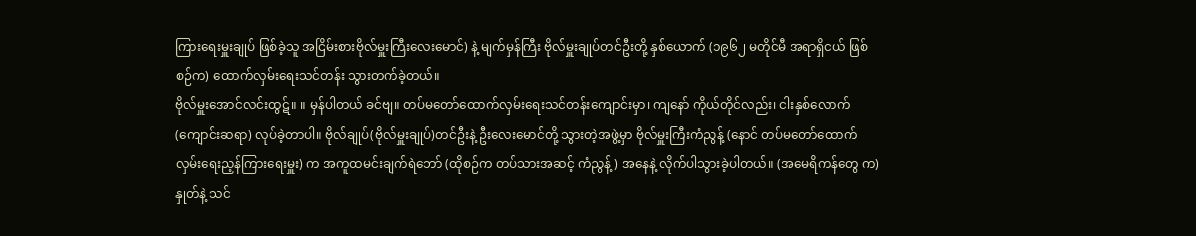ကြားရေးမှူးချုပ် ဖြစ်ခဲ့သူ အငြိမ်းစားဗိုလ်မှူးကြီးလေးမောင်) နဲ့ မျက်မှန်ကြီး ဗိုလ်မှူးချုပ်တင်ဦးတို့ နှစ်ယောက် (၁၉၆၂ မတိုင်မီ အရာရှိငယ် ဖြစ်စဉ်က) ထောက်လှမ်းရေးသင်တန်း သွားတက်ခဲ့တယ်။
ဗိုလ်မှူးအောင်လင်းထွဋ်။ ။ မှန်ပါတယ် ခင်ဗျ။ တပ်မတော်ထောက်လှမ်းရေးသင်တန်းကျောင်းမှာ၊ ကျနော် ကိုယ်တိုင်လည်း၊ ငါးနှစ်လောက် (ကျောင်းဆရာ) လုပ်ခဲ့တာပါ။ ဗိုလ်ချုပ်(ဗိုလ်မှူးချုပ်)တင်ဦးနဲ့ ဦးလေးမောင်တို့ သွားတဲ့အဖွဲ့မှာ ဗိုလ်မှူးကြီးကံညွန့် (နောင် တပ်မတော်ထောက် လှမ်းရေးည့န်ကြားရေးမှူး) က အကူထမင်းချက်ရဲဘော် (ထိုစဉ်က တပ်သားအဆင့် ကံညွန့်) အနေနဲ့ လိုက်ပါသွားခဲ့ပါတယ်။ (အမေရိကန်တွေ က) နှုတ်နဲ့ သင်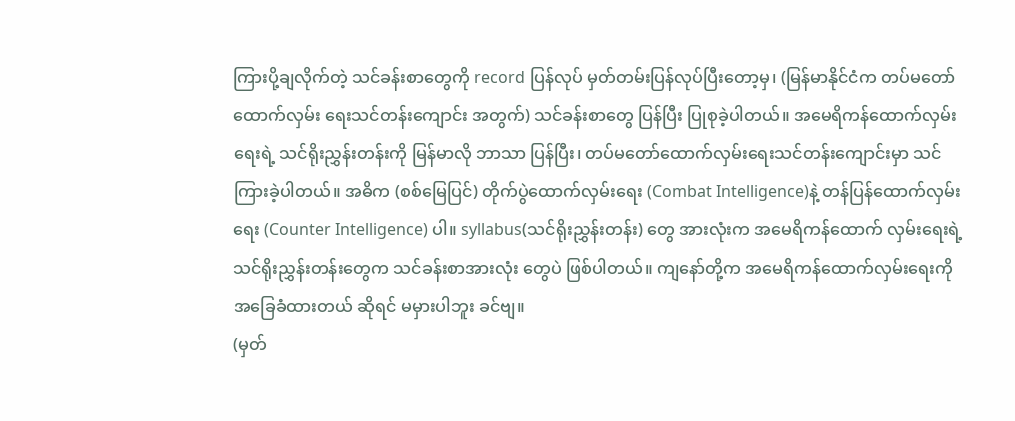ကြားပို့ချလိုက်တဲ့ သင်ခန်းစာတွေကို record ပြန်လုပ် မှတ်တမ်းပြန်လုပ်ပြီးတော့မှ၊ (မြန်မာနိုင်ငံက တပ်မတော်ထောက်လှမ်း ရေးသင်တန်းကျောင်း အတွက်) သင်ခန်းစာတွေ ပြန်ပြီး ပြုစုခဲ့ပါတယ်။ အမေရိကန်ထောက်လှမ်းရေးရဲ့ သင်ရိုးညွှန်းတန်းကို မြန်မာလို ဘာသာ ပြန်ပြီး၊ တပ်မတော်ထောက်လှမ်းရေးသင်တန်းကျောင်းမှာ သင်ကြားခဲ့ပါတယ်။ အဓိက (စစ်မြေပြင်) တိုက်ပွဲထောက်လှမ်းရေး (Combat Intelligence)နဲ့ တန်ပြန်ထောက်လှမ်းရေး (Counter Intelligence) ပါ။ syllabus(သင်ရိုးညွှန်းတန်း) တွေ အားလုံးက အမေရိကန်ထောက် လှမ်းရေးရဲ့ သင်ရိုးညွှန်းတန်းတွေက သင်ခန်းစာအားလုံး တွေပဲ ဖြစ်ပါတယ်။ ကျနော်တို့က အမေရိကန်ထောက်လှမ်းရေးကို အခြေခံထားတယ် ဆိုရင် မမှားပါဘူး ခင်ဗျ။
(မှတ်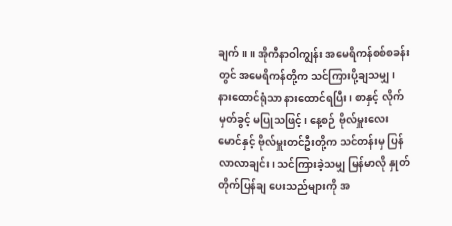ချက်။ ။ အိုကီနာဝါကျွန်း အမေရိကန်စစ်စခန်းတွင် အမေရိကန်တို့က သင်ကြားပို့ချသမျှ၊ နားထောင်ရုံသာ နားထောင်ရပြီး၊ စာနှင့် လိုက် မှတ်ခွင့် မပြုသဖြင့်၊ နေ့စဉ် ဗိုလ်မှူးလေးမောင်နှင့် ဗိုလ်မှူးတင်ဦးတို့က သင်တန်းမှ ပြန်လာလာချင်း၊ သင်ကြားခဲ့သမျှ မြန်မာလို နှုတ်တိုက်ပြန်ချ ပေးသည်များကို အ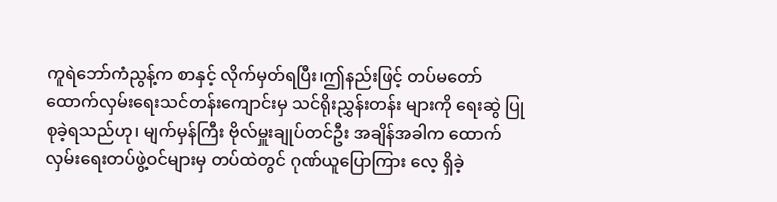ကူရဲဘော်ကံညွန့်က စာနှင့် လိုက်မှတ်ရပြီး၊ဤနည်းဖြင့် တပ်မတော်ထောက်လှမ်းရေးသင်တန်းကျောင်းမှ သင်ရိုးညွှန်းတန်း များကို ရေးဆွဲ ပြုစုခဲ့ရသည်ဟု၊ မျက်မှန်ကြီး ဗိုလ်မှူးချုပ်တင်ဦး အချိန်အခါက ထောက်လှမ်းရေးတပ်ဖွဲ့ဝင်များမှ တပ်ထဲတွင် ဂုဏ်ယူပြောကြား လေ့ ရှိခဲ့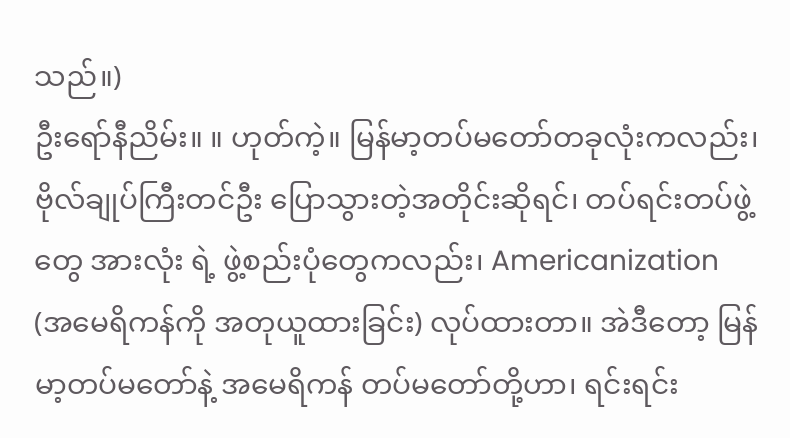သည်။)
ဦးရော်နီညိမ်း။ ။ ဟုတ်ကဲ့။ မြန်မာ့တပ်မတော်တခုလုံးကလည်း၊ ဗိုလ်ချုပ်ကြီးတင်ဦး ပြောသွားတဲ့အတိုင်းဆိုရင်၊ တပ်ရင်းတပ်ဖွဲ့တွေ အားလုံး ရဲ့ ဖွဲ့စည်းပုံတွေကလည်း၊ Americanization (အမေရိကန်ကို အတုယူထားခြင်း) လုပ်ထားတာ။ အဲဒီတော့ မြန်မာ့တပ်မတော်နဲ့ အမေရိကန် တပ်မတော်တို့ဟာ၊ ရင်းရင်း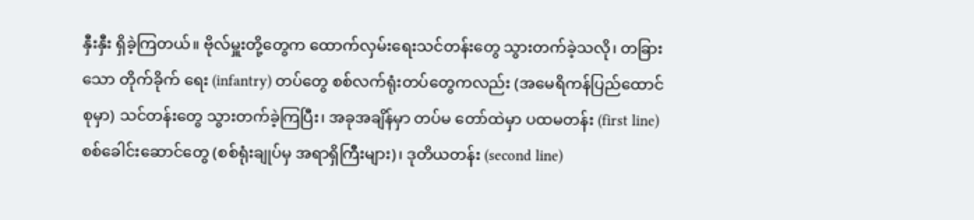နှီးနှီး ရှိခဲ့ကြတယ်။ ဗိုလ်မှူးတို့တွေက ထောက်လှမ်းရေးသင်တန်းတွေ သွားတက်ခဲ့သလို၊ တခြားသော တိုက်ခိုက် ရေး (infantry) တပ်တွေ စစ်လက်ရုံးတပ်တွေကလည်း (အမေရိကန်ပြည်ထောင်စုမှာ) သင်တန်းတွေ သွားတက်ခဲ့ကြပြီး၊ အခုအချိန်မှာ တပ်မ တော်ထဲမှာ ပထမတန်း (first line) စစ်ခေါင်းဆောင်တွေ (စစ်ရုံးချုပ်မှ အရာရှိကြီးများ)၊ ဒုတိယတန်း (second line)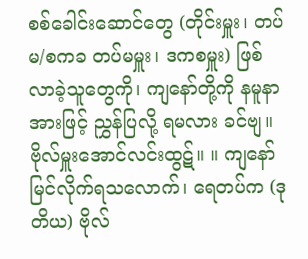စစ်ခေါင်းဆောင်တွေ (တိုင်းမှူး၊ တပ်မ/စကခ တပ်မမှူး၊ ဒကစမှူး) ဖြစ်လာခဲ့သူတွေကို၊ ကျနော်တို့ကို နမူနာအားဖြင့် ညွှန်ပြလို့ ရမလား ခင်ဗျ။
ဗိုလ်မှူးအောင်လင်းထွဋ်။ ။ ကျနော် မြင်လိုက်ရသလောက်၊ ရေတပ်က (ဒုတိယ) ဗိုလ်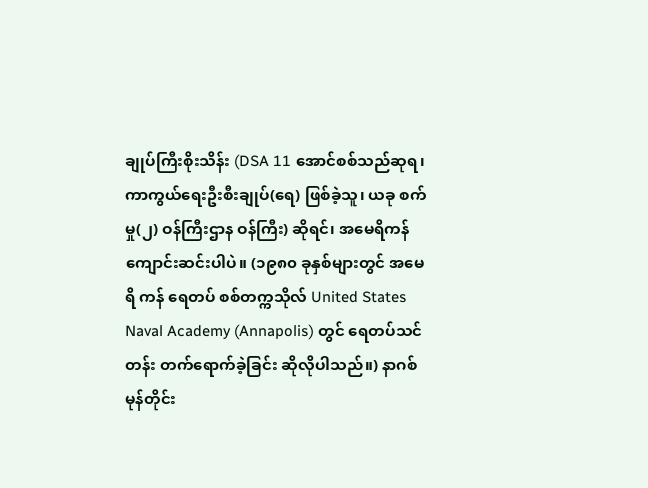ချုပ်ကြီးစိုးသိန်း (DSA 11 အောင်စစ်သည်ဆုရ၊ ကာကွယ်ရေးဦးစီးချုပ်(ရေ) ဖြစ်ခဲ့သူ၊ ယခု စက်မှု(၂) ဝန်ကြီးဌာန ဝန်ကြီး) ဆိုရင်၊ အမေရိကန် ကျောင်းဆင်းပါပဲ။ (၁၉၈၀ ခုနှစ်များတွင် အမေရိ ကန် ရေတပ် စစ်တက္ကသိုလ် United States Naval Academy (Annapolis) တွင် ရေတပ်သင်တန်း တက်ရောက်ခဲ့ခြင်း ဆိုလိုပါသည်။) နာဂစ်မုန်တိုင်း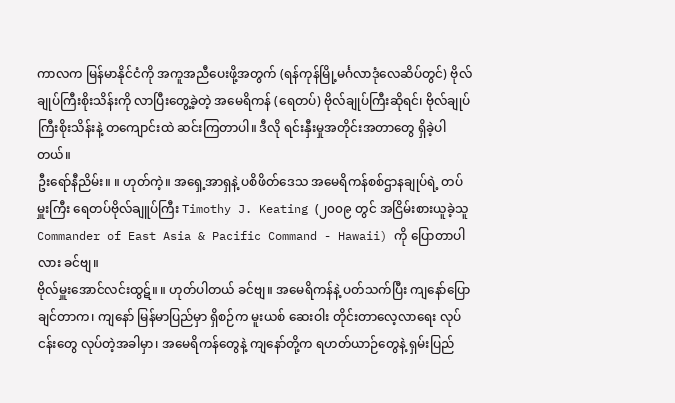ကာလက မြန်မာနိုင်ငံကို အကူအညီပေးဖို့အတွက် (ရန်ကုန်မြို့မင်္ဂလာဒုံလေဆိပ်တွင်) ဗိုလ်ချုပ်ကြီးစိုးသိန်းကို လာပြီးတွေ့ခဲ့တဲ့ အမေရိကန် (ရေတပ်) ဗိုလ်ချုပ်ကြီးဆိုရင်၊ ဗိုလ်ချုပ်ကြီးစိုးသိန်းနဲ့ တကျောင်းထဲ ဆင်းကြတာပါ။ ဒီလို ရင်းနှီးမှုအတိုင်းအတာတွေ ရှိခဲ့ပါတယ်။
ဦးရော်နီညိမ်း။ ။ ဟုတ်ကဲ့။ အရှေ့အာရှနဲ့ ပစိဖိတ်ဒေသ အမေရိကန်စစ်ဌာနချုပ်ရဲ့ တပ်မှူးကြီး ရေတပ်ဗိုလ်ချူပ်ကြီး Timothy J. Keating (၂၀၀၉ တွင် အငြိမ်းစားယူခဲ့သူ Commander of East Asia & Pacific Command - Hawaii) ကို ပြောတာပါလား ခင်ဗျ။
ဗိုလ်မှူးအောင်လင်းထွဋ်။ ။ ဟုတ်ပါတယ် ခင်ဗျ။ အမေရိကန်နဲ့ ပတ်သက်ပြီး ကျနော်ပြောချင်တာက၊ ကျနော် မြန်မာပြည်မှာ ရှိစဉ်က မူးယစ် ဆေးဝါး တိုင်းတာလေ့လာရေး လုပ်ငန်းတွေ လုပ်တဲ့အခါမှာ၊ အမေရိကန်တွေနဲ့ ကျနော်တို့က ရဟတ်ယာဉ်တွေနဲ့ ရှမ်းပြည်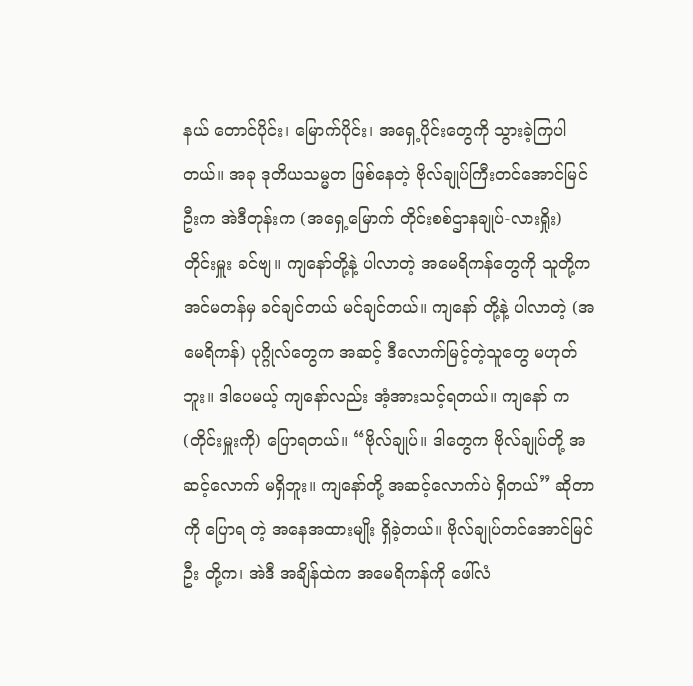နယ် တောင်ပိုင်း၊ မြောက်ပိုင်း၊ အရှေ့ပိုင်းတွေကို သွားခဲ့ကြပါတယ်။ အခု ဒုတိယသမ္မတ ဖြစ်နေတဲ့ ဗိုလ်ချုပ်ကြီးတင်အောင်မြင်ဦးက အဲဒီတုန်းက (အရှေ့မြောက် တိုင်းစစ်ဌာနချုပ်-လားရှိုး) တိုင်းမှူး ခင်ဗျ။ ကျနော်တို့နဲ့ ပါလာတဲ့ အမေရိကန်တွေကို သူတို့က အင်မတန်မှ ခင်ချင်တယ် မင်ချင်တယ်။ ကျနော် တို့နဲ့ ပါလာတဲ့ (အမေရိကန်) ပုဂ္ဂိုလ်တွေက အဆင့် ဒီလောက်မြင့်တဲ့သူတွေ မဟုတ်ဘူး။ ဒါပေမယ့် ကျနော်လည်း အံ့အားသင့်ရတယ်။ ကျနော် က (တိုင်းမှူးကို) ပြောရတယ်။ “ဗိုလ်ချုပ်။ ဒါတွေက ဗိုလ်ချုပ်တို့ အဆင့်လောက် မရှိဘူး။ ကျနော်တို့ အဆင့်လောက်ပဲ ရှိတယ်” ဆိုတာကို ပြောရ တဲ့ အနေအထားမျိုး ရှိခဲ့တယ်။ ဗိုလ်ချုပ်တင်အောင်မြင်ဦး တို့က၊ အဲဒီ အချိန်ထဲက အမေရိကန်ကို ဖေါ်လံ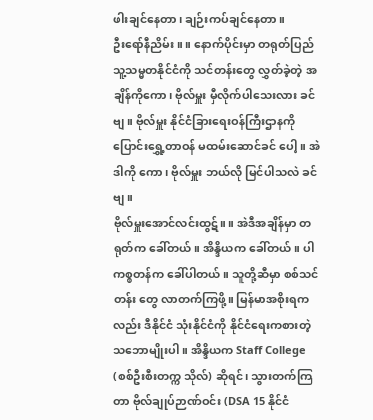ဖါးချင်နေတာ၊ ချဉ်းကပ်ချင်နေတာ။
ဦးရော်နီညိမ်း။ ။ နောက်ပိုင်းမှာ တရုတ်ပြည်သူ့သမ္မတနိုင်ငံကို သင်တန်းတွေ လွှတ်ခဲ့တဲ့ အချိန်ကိုကော၊ ဗိုလ်မှူး မှီလိုက်ပါသေးလား ခင်ဗျ။ ဗိုလ်မှူး နိုင်ငံခြားရေးဝန်ကြီးဌာနကို ပြောင်းရွှေ့တာဝန် မထမ်းဆောင်ခင် ပေါ့။ အဲဒါကို ကော၊ ဗိုလ်မှူး ဘယ်လို မြင်ပါသလဲ ခင်ဗျ။
ဗိုလ်မှူးအောင်လင်းထွဋ်။ ။ အဲဒီအချိန်မှာ တရုတ်က ခေါ်တယ်။ အိန္ဒိယက ခေါ်တယ်။ ပါကစ္စတန်က ခေါ်ပါတယ်။ သူတို့ဆီမှာ စစ်သင်တန်း တွေ လာတက်ကြဖို့။ မြန်မာအစိုးရကလည်း ဒီနိုင်ငံ သုံးနိုင်ငံကို နိုင်ငံရေးကစားတဲ့ သဘောမျိုးပါ။ အိန္ဒိယက Staff College (စစ်ဦးစီးတက္က သိုလ်) ဆိုရင်၊ သွားတက်ကြတာ ဗိုလ်ချုပ်ဉာဏ်ဝင်း (DSA 15 နိုင်ငံ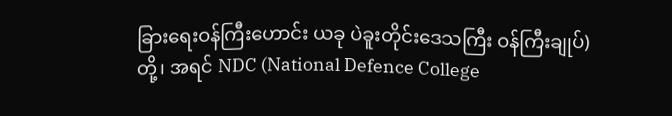ခြားရေးဝန်ကြီးဟောင်း ယခု ပဲခူးတိုင်းဒေသကြီး ဝန်ကြီးချုပ်) တို့၊ အရင် NDC (National Defence College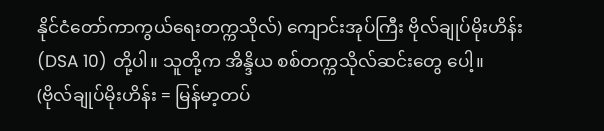နိုင်ငံတော်ကာကွယ်ရေးတက္ကသိုလ်) ကျောင်းအုပ်ကြီး ဗိုလ်ချုပ်မိုးဟိန်း (DSA 10) တို့ပါ။ သူတို့က အိန္ဒိယ စစ်တက္ကသိုလ်ဆင်းတွေ ပေါ့။
(ဗိုလ်ချုပ်မိုးဟိန်း = မြန်မာ့တပ်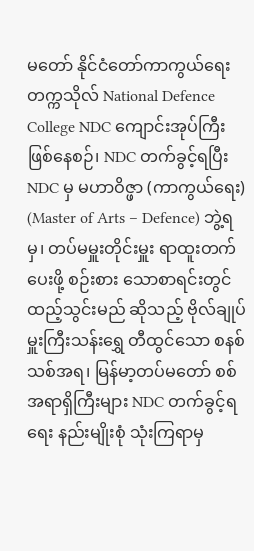မတော် နိုင်ငံတော်ကာကွယ်ရေးတက္ကသိုလ် National Defence College NDC ကျောင်းအုပ်ကြီး ဖြစ်နေစဉ်၊ NDC တက်ခွင့်ရပြီး NDC မှ မဟာဝိဇ္ဖာ (ကာကွယ်ရေး) (Master of Arts – Defence) ဘွဲ့ရမှ၊ တပ်မမှူးတိုင်းမှူး ရာထူးတက်ပေးဖို့ စဉ်းစား သောစာရင်းတွင် ထည့်သွင်းမည် ဆိုသည့် ဗိုလ်ချုပ်မှူးကြီးသန်းရွှေ တီထွင်သော စနစ်သစ်အရ၊ မြန်မာ့တပ်မတော် စစ်အရာရှိကြီးများ NDC တက်ခွင့်ရရေး နည်းမျိုးစုံ သုံးကြရာမှ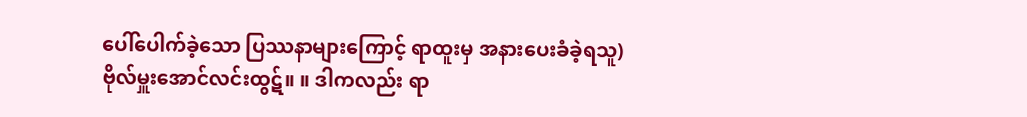ပေါ်ပေါက်ခဲ့သော ပြဿနာများကြောင့် ရာထူးမှ အနားပေးခံခဲ့ရသူ)
ဗိုလ်မှူးအောင်လင်းထွဋ်။ ။ ဒါကလည်း ရာ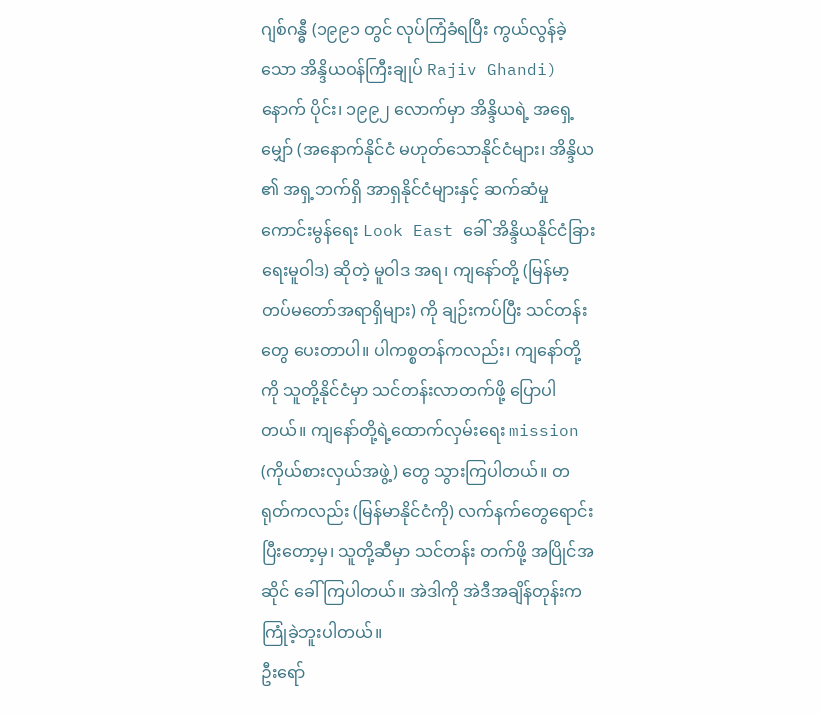ဂျစ်ဂန္ဓီ (၁၉၉၁ တွင် လုပ်ကြံခံရပြီး ကွယ်လွန်ခဲ့သော အိန္ဒိယဝန်ကြီးချုပ် Rajiv Ghandi) နောက် ပိုင်း၊ ၁၉၉၂ လောက်မှာ အိန္ဒိယရဲ့ အရှေ့မျှော် (အနောက်နိုင်ငံ မဟုတ်သောနိုင်ငံများ၊ အိန္ဒိယ ၏ အရှ့ဘက်ရှိ အာရှနိုင်ငံများနှင့် ဆက်ဆံမှု ကောင်းမွန်ရေး Look East ခေါ် အိန္ဒိယနိုင်ငံခြားရေးမူဝါဒ) ဆိုတဲ့ မူဝါဒ အရ၊ ကျနော်တို့ (မြန်မာ့တပ်မတော်အရာရှိများ) ကို ချဉ်းကပ်ပြီး သင်တန်းတွေ ပေးတာပါ။ ပါကစ္စတန်ကလည်း၊ ကျနော်တို့ကို သူတို့နိုင်ငံမှာ သင်တန်းလာတက်ဖို့ ပြောပါတယ်။ ကျနော်တို့ရဲ့ထောက်လှမ်းရေး mission (ကိုယ်စားလှယ်အဖွဲ့) တွေ သွားကြပါတယ်။ တရုတ်ကလည်း (မြန်မာနိုင်ငံကို) လက်နက်တွေရောင်းပြီးတော့မှ၊ သူတို့ဆီမှာ သင်တန်း တက်ဖို့ အပြိုင်အဆိုင် ခေါ်ကြပါတယ်။ အဲဒါကို အဲဒီအချိန်တုန်းက ကြုံခဲ့ဘူးပါတယ်။
ဦးရော်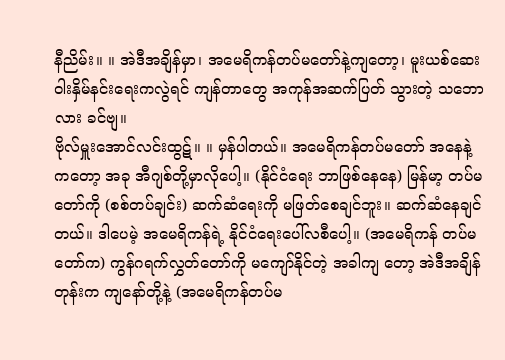နီညိမ်း။ ။ အဲဒီအချိန်မှာ၊ အမေရိကန်တပ်မတော်နဲ့ကျတော့၊ မူးယစ်ဆေးဝါးနှိမ်နင်းရေးကလွဲရင် ကျန်တာတွေ အကုန်အဆက်ပြတ် သွားတဲ့ သဘောလား ခင်ဗျ။
ဗိုလ်မှူးအောင်လင်းထွဋ်။ ။ မှန်ပါတယ်။ အမေရိကန်တပ်မတော် အနေနဲ့ကတော့ အခု အီဂျစ်တို့မှာလိုပေါ့။ (နိုင်ငံရေး ဘာဖြစ်နေနေ) မြန်မာ့ တပ်မတော်ကို (စစ်တပ်ချင်း) ဆက်ဆံရေးကို မဖြတ်စေချင်ဘူး။ ဆက်ဆံနေချင်တယ်။ ဒါပေမဲ့ အမေရိကန်ရဲ့ နိုင်ငံရေးပေါ်လစီပေါ့။ (အမေရိကန် တပ်မတော်က) ကွန်ဂရက်လွှတ်တော်ကို မကျော်နိုင်တဲ့ အခါကျ တော့ အဲဒီအချိန်တုန်းက ကျနော်တို့နဲ့ (အမေရိကန်တပ်မ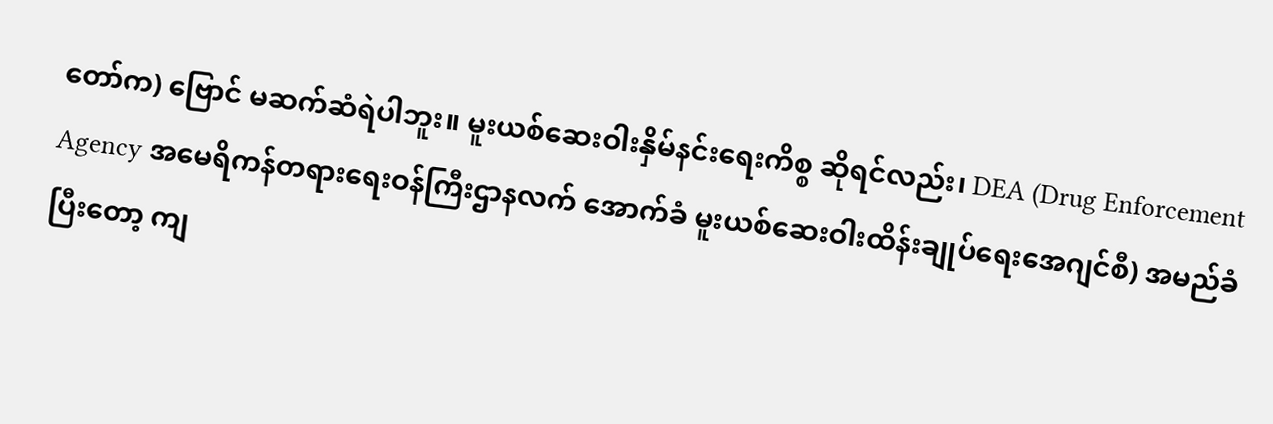တော်က) ဗြောင် မဆက်ဆံရဲပါဘူး။ မူးယစ်ဆေးဝါးနှိမ်နင်းရေးကိစ္စ ဆိုရင်လည်း၊ DEA (Drug Enforcement Agency အမေရိကန်တရားရေးဝန်ကြီးဌာနလက် အောက်ခံ မူးယစ်ဆေးဝါးထိန်းချုပ်ရေးအေဂျင်စီ) အမည်ခံပြီးတော့ ကျ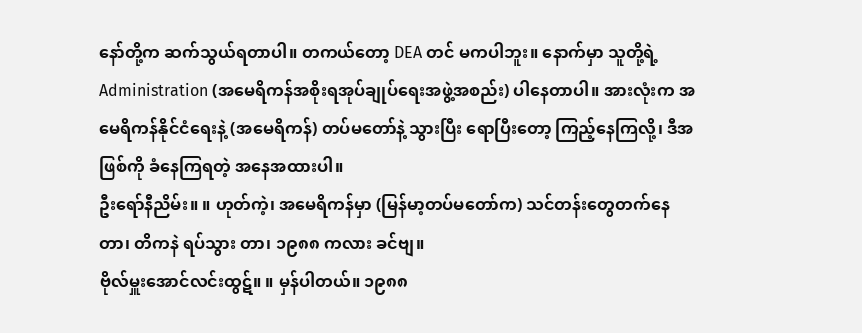နော်တို့က ဆက်သွယ်ရတာပါ။ တကယ်တော့ DEA တင် မကပါဘူး။ နောက်မှာ သူတို့ရဲ့Administration (အမေရိကန်အစိုးရအုပ်ချုပ်ရေးအဖွဲ့အစည်း) ပါနေတာပါ။ အားလုံးက အမေရိကန်နိုင်ငံရေးနဲ့ (အမေရိကန်) တပ်မတော်နဲ့ သွားပြီး ရောပြီးတော့ ကြည့်နေကြလို့၊ ဒီအဖြစ်ကို ခံနေကြရတဲ့ အနေအထားပါ။
ဦးရော်နီညိမ်း။ ။ ဟုတ်ကဲ့၊ အမေရိကန်မှာ (မြန်မာ့တပ်မတော်က) သင်တန်းတွေတက်နေတာ၊ တိကနဲ ရပ်သွား တာ၊ ၁၉၈၈ ကလား ခင်ဗျ။
ဗိုလ်မှူးအောင်လင်းထွဋ်။ ။ မှန်ပါတယ်။ ၁၉၈၈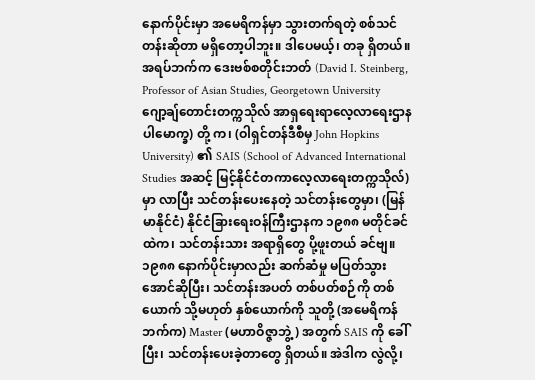နောက်ပိုင်းမှာ အမေရိကန်မှာ သွားတက်ရတဲ့ စစ်သင်တန်းဆိုတာ မရှိတော့ပါဘူး။ ဒါပေမယ့်၊ တခု ရှိတယ်။ အရပ်ဘက်က ဒေးဗစ်စတိုင်းဘတ် (David I. Steinberg, Professor of Asian Studies, Georgetown University ဂျော့ချ်တောင်းတက္ကသိုလ် အာရှရေးရာလေ့လာရေးဌာန ပါမောက္ခ) တို့ က၊ (ဝါရှင်တန်ဒီစီမှ John Hopkins University) ၏ SAIS (School of Advanced International Studies အဆင့် မြင့်နိုင်ငံတကာလေ့လာရေးတက္ကသိုလ်) မှာ လာပြီး သင်တန်းပေးနေတဲ့ သင်တန်းတွေမှာ၊ (မြန်မာနိုင်ငံ) နိုင်ငံခြားရေးဝန်ကြီးဌာနက ၁၉၈၈ မတိုင်ခင်ထဲက၊ သင်တန်းသား အရာရှိတွေ ပို့ဖူးတယ် ခင်ဗျ။ ၁၉၈၈ နောက်ပိုင်းမှာလည်း ဆက်ဆံမှု မပြတ်သွားအောင်ဆိုပြီး၊ သင်တန်းအပတ် တစ်ပတ်စဉ်ကို တစ်ယောက် သို့မဟုတ် နှစ်ယောက်ကို သူတို့ (အမေရိကန်ဘက်က) Master (မဟာဝိဇ္ဇာဘွဲ့) အတွက် SAIS ကို ခေါ်ပြီး၊ သင်တန်းပေးခဲ့တာတွေ ရှိတယ်။ အဲဒါက လွဲလို့၊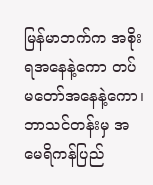မြန်မာဘက်က အစိုးရအနေနဲ့ကော တပ်မတော်အနေနဲ့ကော၊ ဘာသင်တန်းမှ အမေရိကန်ပြည်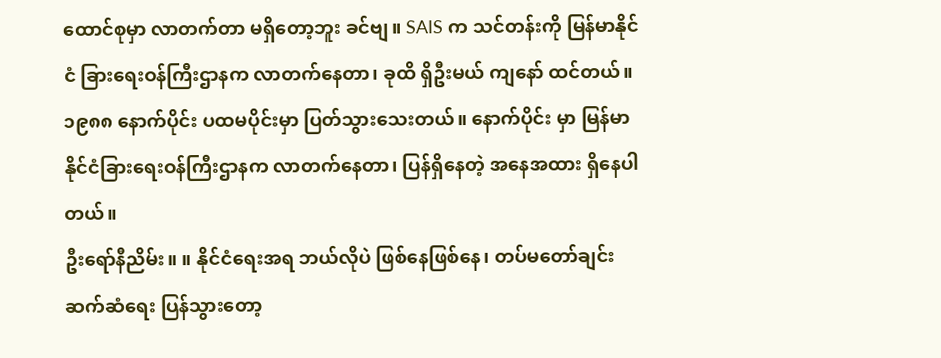ထောင်စုမှာ လာတက်တာ မရှိတော့ဘူး ခင်ဗျ။ SAIS က သင်တန်းကို မြန်မာနိုင်ငံ ခြားရေးဝန်ကြီးဌာနက လာတက်နေတာ၊ ခုထိ ရှိဦးမယ် ကျနော် ထင်တယ်။ ၁၉၈၈ နောက်ပိုင်း ပထမပိုင်းမှာ ပြတ်သွားသေးတယ်။ နောက်ပိုင်း မှာ မြန်မာနိုင်ငံခြားရေးဝန်ကြီးဌာနက လာတက်နေတာ၊ ပြန်ရှိနေတဲ့ အနေအထား ရှိနေပါတယ်။
ဦးရော်နီညိမ်း။ ။ နိုင်ငံရေးအရ ဘယ်လိုပဲ ဖြစ်နေဖြစ်နေ၊ တပ်မတော်ချင်း ဆက်ဆံရေး ပြန်သွားတော့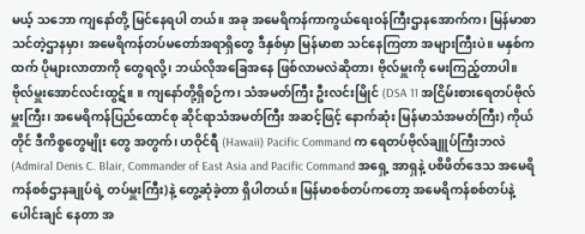မယ့် သဘော ကျနော်တို့ မြင်နေရပါ တယ်။ အခု အမေရိကန်ကာကွယ်ရေးဝန်ကြီးဌာနအောက်က၊ မြန်မာစာ သင်တဲ့ဌာနမှာ၊ အမေရိကန်တပ်မတော်အရာရှိတွေ ဒီနှစ်မှာ မြန်မာစာ သင်နေကြတာ အများကြီးပဲ။ မနှစ်ကထက် ပိုများလာတာကို တွေရလို့၊ ဘယ်လိုအခြေအနေ ဖြစ်လာမလဲဆိုတာ၊ ဗိုလ်မှူးကို မေးကြည့်တာပါ။
ဗိုလ်မှူးအောင်လင်းထွဋ်။ ။ ကျနော်တို့ရှိစဉ်က၊ သံအမတ်ကြီး ဦးလင်းမြိုင် (DSA 11 အငြိမ်းစားရေတပ်ဗိုလ်မှူးကြီး၊ အမေရိကန်ပြည်ထောင်စု ဆိုင်ရာသံအမတ်ကြီး အဆင့်ဖြင့် နောက်ဆုံး မြန်မာသံအမတ်ကြီး) ကိုယ်တိုင် ဒီကိစ္စတွေမျိုး တွေ အတွက်၊ ဟဝိုင်ရီ (Hawaii) Pacific Command က ရေတပ်ဗိုလ်ချူပ်ကြီးဘလဲ (Admiral Denis C. Blair, Commander of East Asia and Pacific Command အရှေ့ အာရှနဲ့ ပစိဖိတ်ဒေသ အမေရိကန်စစ်ဌာနချုပ်ရဲ့ တပ်မှူးကြီး)နဲ့ တွေ့ဆုံခဲ့တာ ရှိပါတယ်။ မြန်မာစစ်တပ်ကတော့ အမေရိကန်စစ်တပ်နဲ့ပေါင်းချင် နေတာ အ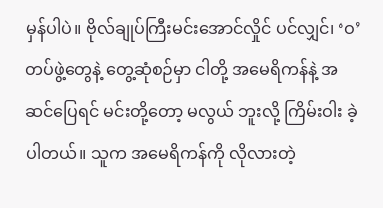မှန်ပါပဲ။ ဗိုလ်ချုပ်ကြီးမင်းအောင်လှိုင် ပင်လျှင်၊ ‘ဝ’တပ်ဖွဲ့တွေနဲ့ တွေ့ဆုံစဉ်မှာ ငါတို့ အမေရိကန်နဲ့ အဆင်ပြေရင် မင်းတို့တော့ မလွယ် ဘူးလို့ ကြိမ်းဝါး ခဲ့ပါတယ်။ သူက အမေရိကန်ကို လိုလားတဲ့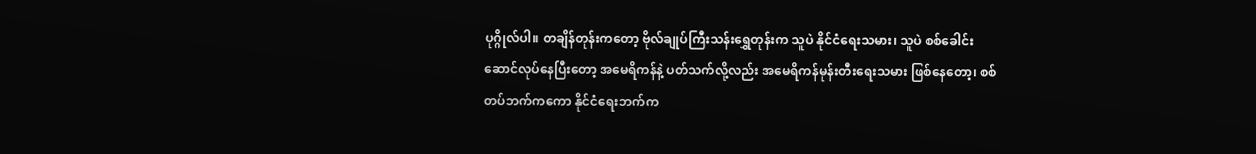ပုဂ္ဂိုလ်ပါ။ တချိန်တုန်းကတော့ ဗိုလ်ချုပ်ကြီးသန်းရွှေတုန်းက သူပဲ နိုင်ငံရေးသမား၊ သူပဲ စစ်ခေါင်းဆောင်လုပ်နေပြီးတော့ အမေရိကန်နဲ့ ပတ်သက်လို့လည်း အမေရိကန်မုန်းတီးရေးသမား ဖြစ်နေတော့၊ စစ်တပ်ဘက်ကကော နိုင်ငံရေးဘက်က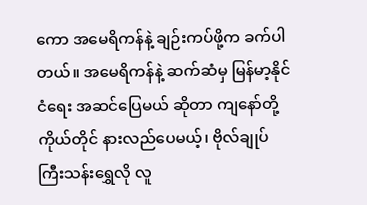ကော အမေရိကန်နဲ့ ချဉ်းကပ်ဖို့က ခက်ပါတယ်။ အမေရိကန်နဲ့ ဆက်ဆံမှ မြန်မာ့နိုင်ငံရေး အဆင်ပြေမယ် ဆိုတာ ကျနော်တို့ ကိုယ်တိုင် နားလည်ပေမယ့်၊ ဗိုလ်ချုပ်ကြီးသန်းရွှေလို လူ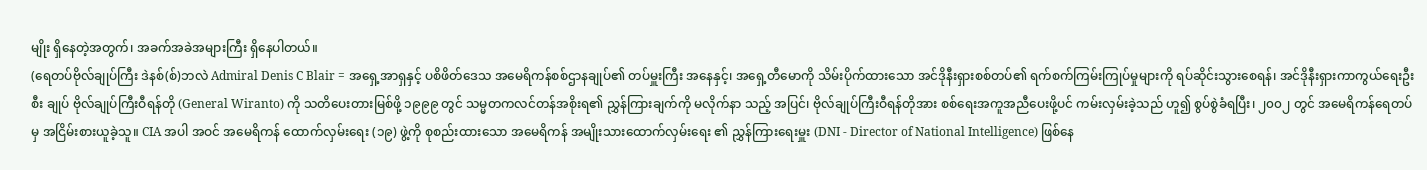မျိုး ရှိနေတဲ့အတွက်၊ အခက်အခဲအများကြီး ရှိနေပါတယ်။
(ရေတပ်ဗိုလ်ချုပ်ကြီး ဒဲနစ်(စ်)ဘလဲ Admiral Denis C Blair = အရှေ့အာရှနှင့် ပစိဖိတ်ဒေသ အမေရိကန်စစ်ဌာနချုပ်၏ တပ်မှူးကြီး အနေနှင့်၊ အရှေ့တီမောကို သိမ်းပိုက်ထားသော အင်ဒိုနီးရှားစစ်တပ်၏ ရက်စက်ကြမ်းကြုပ်မှုများကို ရပ်ဆိုင်းသွားစေရန်၊ အင်ဒိုနီးရှားကာကွယ်ရေးဦးစီး ချုပ် ဗိုလ်ချုပ်ကြီးဝီရန်တို (General Wiranto) ကို သတိပေးတားမြစ်ဖို့ ၁၉၉၉ တွင် သမ္မတကလင်တန်အစိုးရ၏ ညွှန်ကြားချက်ကို မလိုက်နာ သည့် အပြင်၊ ဗိုလ်ချုပ်ကြီးဝီရန်တိုအား စစ်ရေးအကူအညီပေးဖို့ပင် ကမ်းလှမ်းခဲ့သည် ဟူ၍ စွပ်စွဲခံရပြီး၊ ၂၀၀၂ တွင် အမေရိကန်ရေတပ်မှ အငြိမ်းစားယူခဲ့သူ။ CIA အပါ အဝင် အမေရိကန် ထောက်လှမ်းရေး (၁၉) ဖွဲ့ကို စုစည်းထားသော အမေရိကန် အမျိုးသားထောက်လှမ်းရေး ၏ ညွှန်ကြားရေးမှူး (DNI - Director of National Intelligence) ဖြစ်နေ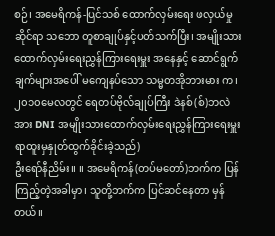စဉ်၊ အမေရိကန်-ပြင်သစ် ထောက်လှမ်းရေး ဖလှယ်မှုဆိုင်ရာ သဘော တူစာချုပ်နှင့်ပတ်သက်ပြီး၊ အမျိုးသားထောက်လှမ်းရေးညွှန်ကြားရေးမှူး အနေနှင့် ဆောင်ရွက်ချက်များအပေါ် မကျေနပ်သော သမ္မတအိုဘားမား က၊ ၂၀၁၀မေလတွင် ရေတပ်ဗိုလ်ချုပ်ကြီး ဒဲနစ်(စ်)ဘလဲ အား DNI အမျိုးသားထောက်လှမ်းရေးညွှန်ကြားရေးမှူး ရာထူးမှနှုတ်ထွက်ခိုင်းခဲ့သည်)
ဦးရော်နီညိမ်း။ ။ အမေရိကန်(တပ်မတော်)ဘက်က ပြန်ကြည့်တဲ့အခါမှာ၊ သူတို့ဘက်က ပြင်ဆင်နေတာ မှန်တယ်။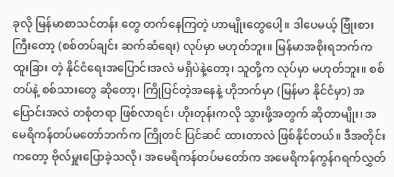ခုလို မြန်မာစာသင်တန်း တွေ တက်နေကြတဲ့ ဟာမျိုးတွေပေါ့။ ဒါပေမယ့် ဗြုံးစားကြီးတော့ (စစ်တပ်ချင်း ဆက်ဆံရေး) လုပ်မှာ မဟုတ်ဘူး။ မြန်မာအစိုးရဘက်က ထူးခြား တဲ့ နိုင်ငံရေးအပြောင်းအလဲ မရှိပဲနဲ့တော့၊ သူတို့က လုပ်မှာ မဟုတ်ဘူး။ စစ်တပ်နဲ့ စစ်သားတွေ ဆိုတော့၊ ကြိုပြင်တဲ့အနေနဲ့ ဟိုဘက်မှာ (မြန်မာ နိုင်ငံမှာ) အပြောင်းအလဲ တစုံတရာ ဖြစ်လာရင်၊ ဟိုးတုန်းကလို သွားဖို့အတွက် ဆိုတာမျိုး၊ အမေရိကန်တပ်မတော်ဘက်က ကြိုတင် ပြင်ဆင် ထားတာလဲ ဖြစ်နိုင်တယ်။ ဒီအတိုင်းကတော့ ဗိုလ်မှူးပြောခဲ့သလို၊ အမေရိကန်တပ်မတော်က အမေရိကန်ကွန်ဂရက်လွှတ်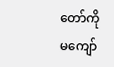တော်ကို မကျော်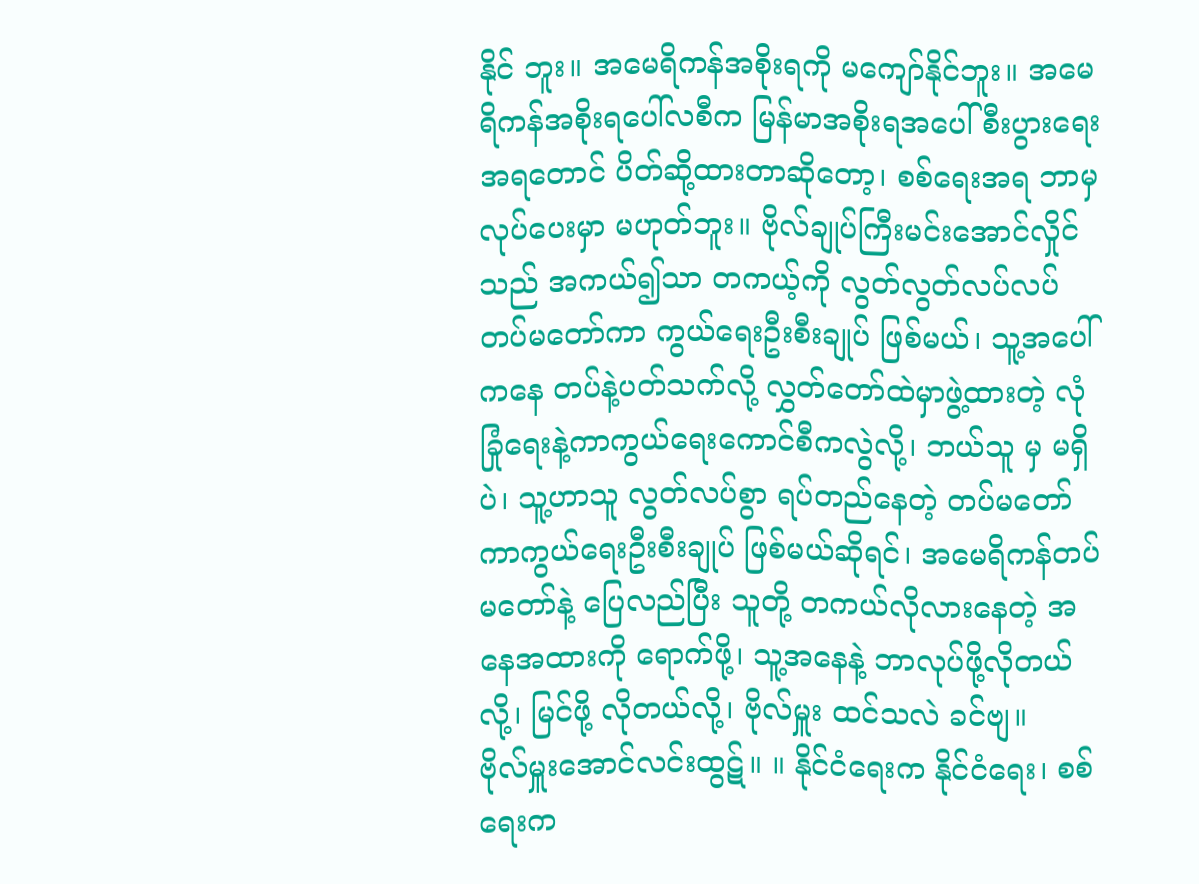နိုင် ဘူး။ အမေရိကန်အစိုးရကို မကျော်နိုင်ဘူး။ အမေရိကန်အစိုးရပေါ်လစီက မြန်မာအစိုးရအပေါ် စီးပွားရေး အရတောင် ပိတ်ဆို့ထားတာဆိုတော့၊ စစ်ရေးအရ ဘာမှ လုပ်ပေးမှာ မဟုတ်ဘူး။ ဗိုလ်ချုပ်ကြီးမင်းအောင်လှိုင်သည် အကယ်၍သာ တကယ့်ကို လွတ်လွတ်လပ်လပ် တပ်မတော်ကာ ကွယ်ရေးဦးစီးချုပ် ဖြစ်မယ်၊ သူ့အပေါ်ကနေ တပ်နဲ့ပတ်သက်လို့ လွှတ်တော်ထဲမှာဖွဲ့ထားတဲ့ လုံခြုံရေးနဲ့ကာကွယ်ရေးကောင်စီကလွဲလို့၊ ဘယ်သူ မှ မရှိပဲ၊ သူ့ဟာသူ လွတ်လပ်စွာ ရပ်တည်နေတဲ့ တပ်မတော်ကာကွယ်ရေးဦးစီးချုပ် ဖြစ်မယ်ဆိုရင်၊ အမေရိကန်တပ်မတော်နဲ့ ပြေလည်ပြီး သူတို့ တကယ်လိုလားနေတဲ့ အနေအထားကို ရောက်ဖို့၊ သူ့အနေနဲ့ ဘာလုပ်ဖို့လိုတယ်လို့၊ မြင်ဖို့ လိုတယ်လို့၊ ဗိုလ်မှူး ထင်သလဲ ခင်ဗျ။
ဗိုလ်မှူးအောင်လင်းထွဋ်။ ။ နိုင်ငံရေးက နိုင်ငံရေး၊ စစ်ရေးက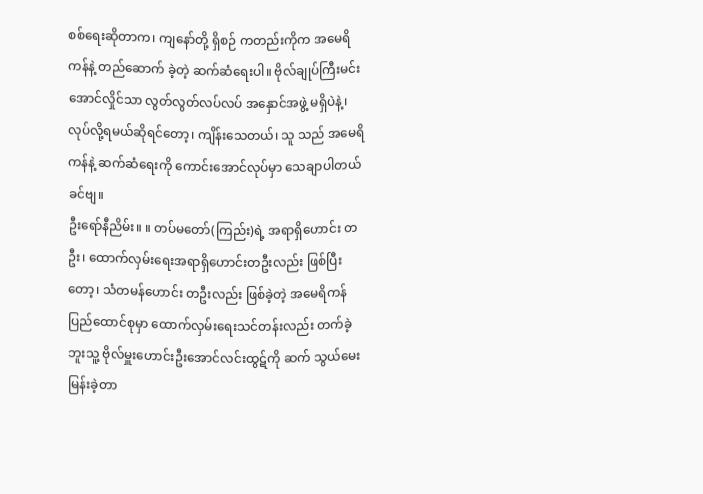စစ်ရေးဆိုတာက၊ ကျနော်တို့ ရှိစဉ် ကတည်းကိုက အမေရိကန်နဲ့ တည်ဆောက် ခဲ့တဲ့ ဆက်ဆံရေးပါ။ ဗိုလ်ချုပ်ကြီးမင်းအောင်လှိုင်သာ လွတ်လွတ်လပ်လပ် အနှောင်အဖွဲ့ မရှိပဲနဲ့၊ လုပ်လို့ရမယ်ဆိုရင်တော့၊ ကျိန်းသေတယ်၊ သူ သည် အမေရိကန်နဲ့ ဆက်ဆံရေးကို ကောင်းအောင်လုပ်မှာ သေချာပါတယ် ခင်ဗျ။
ဦးရော်နီညိမ်း။ ။ တပ်မတော်(ကြည်း)ရဲ့ အရာရှိဟောင်း တဦး၊ ထောက်လှမ်းရေးအရာရှိဟောင်းတဦးလည်း ဖြစ်ပြီးတော့၊ သံတမန်ဟောင်း တဦးလည်း ဖြစ်ခဲ့တဲ့ အမေရိကန်ပြည်ထောင်စုမှာ ထောက်လှမ်းရေးသင်တန်းလည်း တက်ခဲ့ဘူးသူ့ ဗိုလ်မှူးဟောင်းဦးအောင်လင်းထွဋ်ကို ဆက် သွယ်မေးမြန်းခဲ့တာ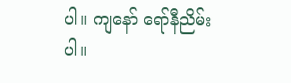ပါ။ ကျနော် ရော်နီညိမ်းပါ။